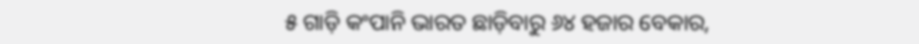୫ ଗାଡ଼ି କଂପାନି ଭାରତ ଛାଡ଼ିବାରୁ ୬୪ ହଜାର ବେକାର,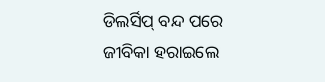ଡିଲର୍ସିପ୍ ବନ୍ଦ ପରେ ଜୀବିକା ହରାଇଲେ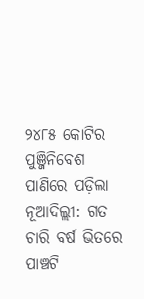୨୪୮୫ କୋଟିର ପୁଞ୍ଜିନିବେଶ ପାଣିରେ ପଡ଼ିଲା
ନୂଆଦିଲ୍ଲୀ: ଗତ ଚାରି ବର୍ଷ ଭିତରେ ପାଞ୍ଚଟି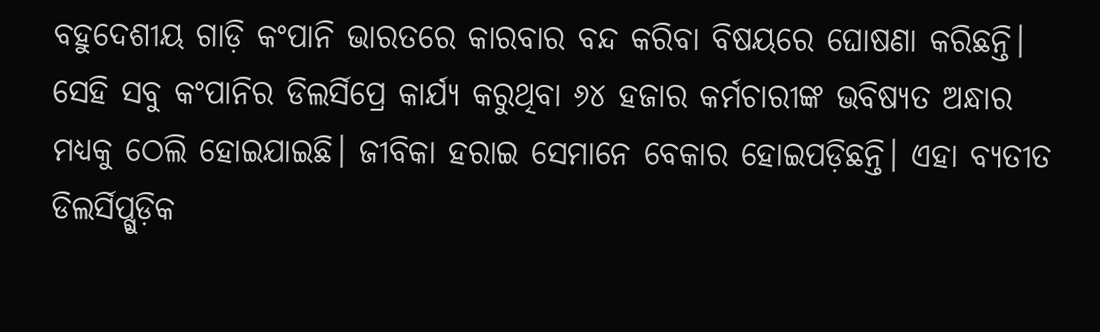ବହୁଦେଶୀୟ ଗାଡ଼ି କଂପାନି ଭାରତରେ କାରବାର ବନ୍ଦ କରିବା ବିଷୟରେ ଘୋଷଣା କରିଛନ୍ତି। ସେହି ସବୁ କଂପାନିର ଡିଲର୍ସିପ୍ରେ କାର୍ଯ୍ୟ କରୁଥିବା ୬୪ ହଜାର କର୍ମଚାରୀଙ୍କ ଭବିଷ୍ୟତ ଅନ୍ଧାର ମଧ୍ୟକୁ ଠେଲି ହୋଇଯାଇଛି। ଜୀବିକା ହରାଇ ସେମାନେ ବେକାର ହୋଇପଡ଼ିଛନ୍ତି। ଏହା ବ୍ୟତୀତ ଡିଲର୍ସିପ୍ଗୁଡ଼ିକ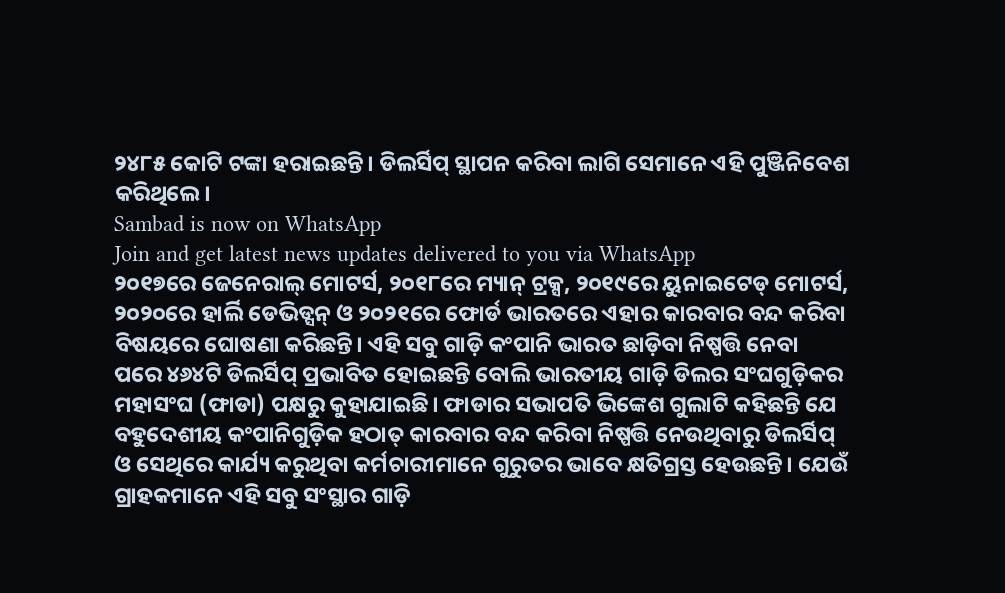୨୪୮୫ କୋଟି ଟଙ୍କା ହରାଇଛନ୍ତି। ଡିଲର୍ସିପ୍ ସ୍ଥାପନ କରିବା ଲାଗି ସେମାନେ ଏହି ପୁଞ୍ଜିନିବେଶ କରିଥିଲେ।
Sambad is now on WhatsApp
Join and get latest news updates delivered to you via WhatsApp
୨୦୧୭ରେ ଜେନେରାଲ୍ ମୋଟର୍ସ, ୨୦୧୮ରେ ମ୍ୟାନ୍ ଟ୍ରକ୍ସ, ୨୦୧୯ରେ ୟୁନାଇଟେଡ୍ ମୋଟର୍ସ, ୨୦୨୦ରେ ହାର୍ଲି ଡେଭିଡ୍ସନ୍ ଓ ୨୦୨୧ରେ ଫୋର୍ଡ ଭାରତରେ ଏହାର କାରବାର ବନ୍ଦ କରିବା ବିଷୟରେ ଘୋଷଣା କରିଛନ୍ତି। ଏହି ସବୁ ଗାଡ଼ି କଂପାନି ଭାରତ ଛାଡ଼ିବା ନିଷ୍ପତ୍ତି ନେବା ପରେ ୪୬୪ଟି ଡିଲର୍ସିପ୍ ପ୍ରଭାବିତ ହୋଇଛନ୍ତି ବୋଲି ଭାରତୀୟ ଗାଡ଼ି ଡିଲର ସଂଘଗୁଡ଼ିକର ମହାସଂଘ (ଫାଡା) ପକ୍ଷରୁ କୁହାଯାଇଛି। ଫାଡାର ସଭାପତି ଭିଙ୍କେଶ ଗୁଲାଟି କହିଛନ୍ତି ଯେ ବହୁଦେଶୀୟ କଂପାନିଗୁଡ଼ିକ ହଠାତ୍ କାରବାର ବନ୍ଦ କରିବା ନିଷ୍ପତ୍ତି ନେଉଥିବାରୁ ଡିଲର୍ସିପ୍ ଓ ସେଥିରେ କାର୍ଯ୍ୟ କରୁଥିବା କର୍ମଚାରୀମାନେ ଗୁରୁତର ଭାବେ କ୍ଷତିଗ୍ରସ୍ତ ହେଉଛନ୍ତି। ଯେଉଁ ଗ୍ରାହକମାନେ ଏହି ସବୁ ସଂସ୍ଥାର ଗାଡ଼ି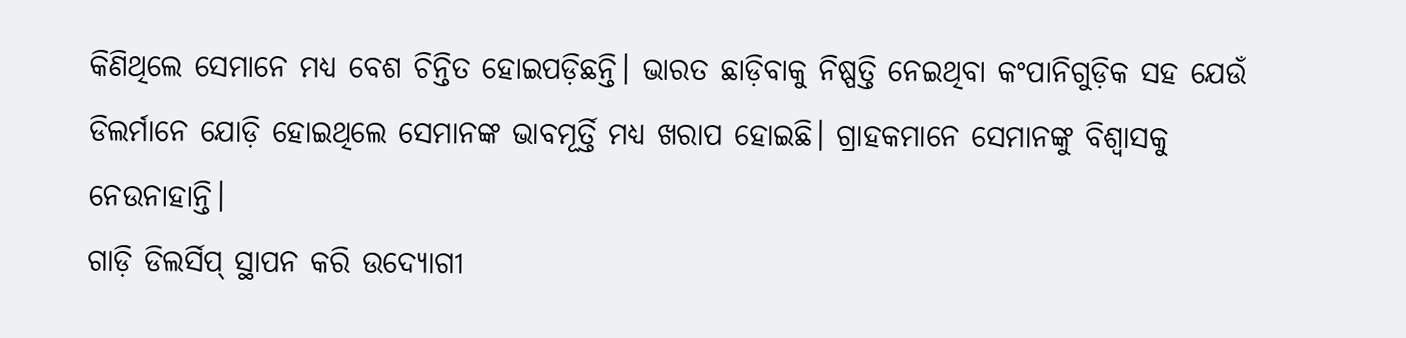କିଣିଥିଲେ ସେମାନେ ମଧ୍ୟ ବେଶ ଚିନ୍ତିତ ହୋଇପଡ଼ିଛନ୍ତି। ଭାରତ ଛାଡ଼ିବାକୁ ନିଷ୍ପତ୍ତି ନେଇଥିବା କଂପାନିଗୁଡ଼ିକ ସହ ଯେଉଁ ଡିଲର୍ମାନେ ଯୋଡ଼ି ହୋଇଥିଲେ ସେମାନଙ୍କ ଭାବମୂର୍ତ୍ତି ମଧ୍ୟ ଖରାପ ହୋଇଛି। ଗ୍ରାହକମାନେ ସେମାନଙ୍କୁ ବିଶ୍ବାସକୁ ନେଉନାହାନ୍ତି।
ଗାଡ଼ି ଡିଲର୍ସିପ୍ ସ୍ଥାପନ କରି ଉଦ୍ୟୋଗୀ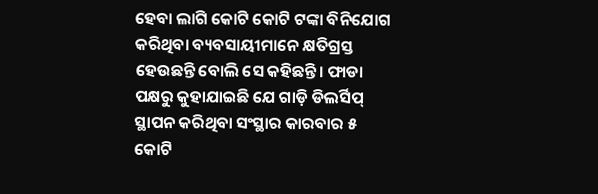ହେବା ଲାଗି କୋଟି କୋଟି ଟଙ୍କା ବିନିଯୋଗ କରିଥିବା ବ୍ୟବସାୟୀମାନେ କ୍ଷତିଗ୍ରସ୍ତ ହେଉଛନ୍ତି ବୋଲି ସେ କହିଛନ୍ତି। ଫାଡା ପକ୍ଷରୁ କୁହାଯାଇଛି ଯେ ଗାଡ଼ି ଡିଲର୍ସିପ୍ ସ୍ଥାପନ କରିଥିବା ସଂସ୍ଥାର କାରବାର ୫ କୋଟି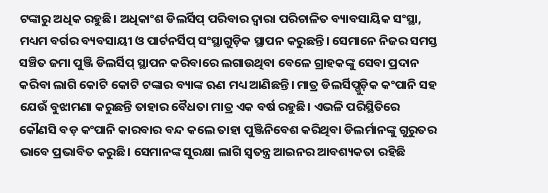ଟଙ୍କାରୁ ଅଧିକ ରହୁଛି। ଅଧିକାଂଶ ଡିଲର୍ସିପ୍ ପରିବାର ଦ୍ବାରା ପରିଚାଳିତ ବ୍ୟାବସାୟିକ ସଂସ୍ଥା, ମଧ୍ୟମ ବର୍ଗର ବ୍ୟବସାୟୀ ଓ ପାର୍ଟନର୍ସିପ୍ ସଂସ୍ଥାଗୁଡ଼ିକ ସ୍ଥାପନ କରୁଛନ୍ତି। ସେମାନେ ନିଜର ସମସ୍ତ ସଞ୍ଚିତ ଜମା ପୁଞ୍ଜି ଡିଲର୍ସିପ୍ ସ୍ଥାପନ କରିବାରେ ଲଗାଉଥିବା ବେଳେ ଗ୍ରାହକଙ୍କୁ ସେବା ପ୍ରଦାନ କରିବା ଲାଗି କୋଟି କୋଟି ଟଙ୍କାର ବ୍ୟାଙ୍କ ଋଣ ମଧ୍ୟ ଆଣିଛନ୍ତି। ମାତ୍ର ଡିଲର୍ସିପ୍ଗୁଡ଼ିକ କଂପାନି ସହ ଯେଉଁ ବୁଝାମଣା କରୁଛନ୍ତି ତାହାର ବୈଧତା ମାତ୍ର ଏକ ବର୍ଷ ରହୁଛି। ଏଭଳି ପରିସ୍ଥିତିରେ କୌଣସି ବଡ଼ କଂପାନି କାରବାର ବନ୍ଦ କଲେ ତାହା ପୁଞ୍ଜିନିବେଶ କରିଥିବା ଡିଲର୍ମାନଙ୍କୁ ଗୁରୁତର ଭାବେ ପ୍ରଭାବିତ କରୁଛି। ସେମାନଙ୍କ ସୁରକ୍ଷା ଲାଗି ସ୍ବତନ୍ତ୍ର ଆଇନର ଆବଶ୍ୟକତା ରହିଛି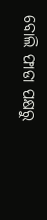ବୋଲି ଫାଡା ପକ୍ଷରୁ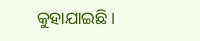କୁହାଯାଇଛି।